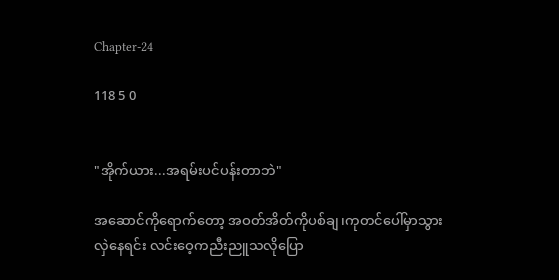Chapter-24

118 5 0


"အိုက်ယား...အရမ်းပင်ပန်းတာဘဲ"

အဆောင်ကိုရောက်တော့ အဝတ်အိတ်ကိုပစ်ချ၊ကုတင်ပေါ်မှာသွားလှဲနေရင်း လင်းဝေ့ကညီးညူသလိုပြော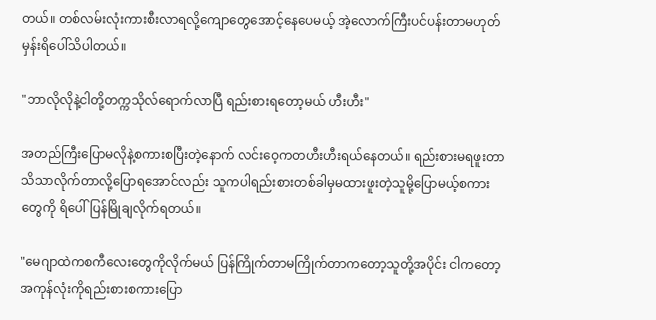တယ်။ တစ်လမ်းလုံးကားစီးလာရလို့ကျောတွေအောင့်နေပေမယ့် အဲ့လောက်ကြီးပင်ပန်းတာမဟုတ်မှန်းရိပေါ်သိပါတယ်။

"ဘာလိုလိုနဲ့ငါတို့တက္ကသိုလ်ရောက်လာပြီ ရည်းစားရတော့မယ် ဟီးဟီး"

အတည်ကြီးပြောမလိုနဲ့စကားစပြီးတဲ့နောက် လင်းဝေ့ကတဟီးဟီးရယ်နေတယ်။ ရည်းစားမရဖူးတာသိသာလိုက်တာလို့ပြောရအောင်လည်း သူကပါရည်းစားတစ်ခါမှမထားဖူးတဲ့သူမို့ပြောမယ့်စကားတွေကို ရိပေါ်ပြန်မြိုချလိုက်ရတယ်။

"မေဂျာထဲကစကီလေးတွေကိုလိုက်မယ် ပြန်ကြိုက်တာမကြိုက်တာကတော့သူတို့အပိုင်း ငါကတော့အကုန်လုံးကိုရည်းစားစကားပြော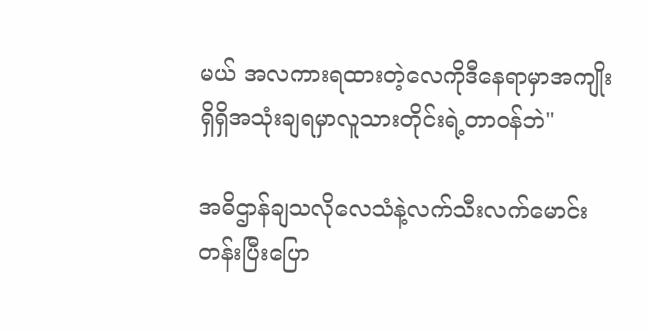မယ် အလကားရထားတဲ့လေကိုဒီနေရာမှာအကျိုးရှိရှိအသုံးချရမှာလူသားတိုင်းရဲ့တာဝန်ဘဲ"

အဓိဌာန်ချသလိုလေသံနဲ့လက်သီးလက်မောင်းတန်းပြီးပြော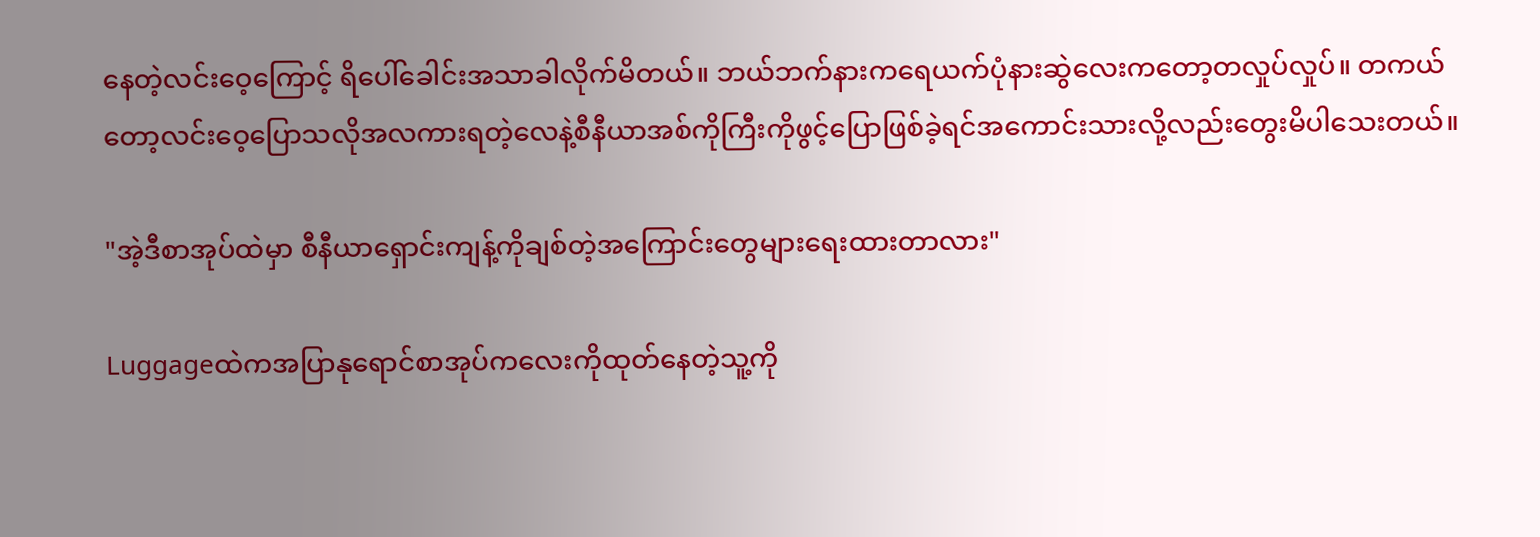နေတဲ့လင်းဝေ့ကြောင့် ရိပေါ်ခေါင်းအသာခါလိုက်မိတယ်။ ဘယ်ဘက်နားကရေယက်ပုံနားဆွဲလေးကတော့တလှုပ်လှုပ်။ တကယ်တော့လင်းဝေ့ပြောသလိုအလကားရတဲ့လေနဲ့စီနီယာအစ်ကိုကြီးကိုဖွင့်ပြောဖြစ်ခဲ့ရင်အကောင်းသားလို့လည်းတွေးမိပါသေးတယ်။

"အဲ့ဒီစာအုပ်ထဲမှာ စီနီယာရှောင်းကျန့်ကိုချစ်တဲ့အကြောင်းတွေများရေးထားတာလား"

Luggageထဲကအပြာနုရောင်စာအုပ်ကလေးကိုထုတ်နေတဲ့သူ့ကို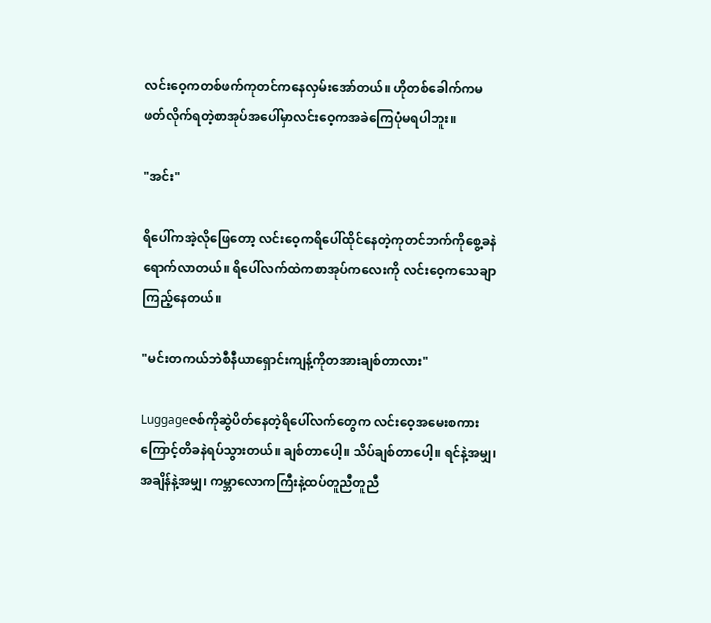လင်းဝေ့ကတစ်ဖက်ကုတင်ကနေလှမ်းအော်တယ်။ ဟိုတစ်ခေါက်ကမဖတ်လိုက်ရတဲ့စာအုပ်အပေါ်မှာလင်းဝေ့ကအခဲကြေပုံမရပါဘူး။

"အင်း"

ရိပေါ်ကအဲ့လိုဖြေတော့ လင်းဝေ့ကရိပေါ်ထိုင်နေတဲ့ကုတင်ဘက်ကိုစွေ့ခနဲရောက်လာတယ်။ ရိပေါ်လက်ထဲကစာအုပ်ကလေးကို လင်းဝေ့ကသေချာကြည့်နေတယ်။

"မင်းတကယ်ဘဲစီနီယာရှောင်းကျန့်ကိုတအားချစ်တာလား"

Luggageဇစ်ကိုဆွဲပိတ်နေတဲ့ရိပေါ်လက်တွေက လင်းဝေ့အမေးစကားကြောင့်တိခနဲရပ်သွားတယ်။ ချစ်တာပေါ့။ သိပ်ချစ်တာပေါ့။ ရင်နဲ့အမျှ၊အချိန်နဲ့အမျှ၊ ကမ္ဘာလောကကြီးနဲ့ထပ်တူညီတူညီ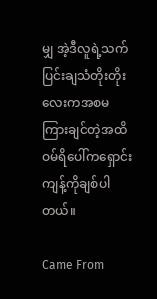မျှ အဲ့ဒီလူရဲ့သက်ပြင်းချသံတိုးတိုးလေးကအစမကြားချင်တဲ့အထိ ဝမ်ရိပေါ်ကရှောင်းကျန့်ကိုချစ်ပါတယ်။

Came From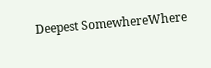Deepest SomewhereWhere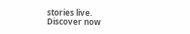stories live. Discover now